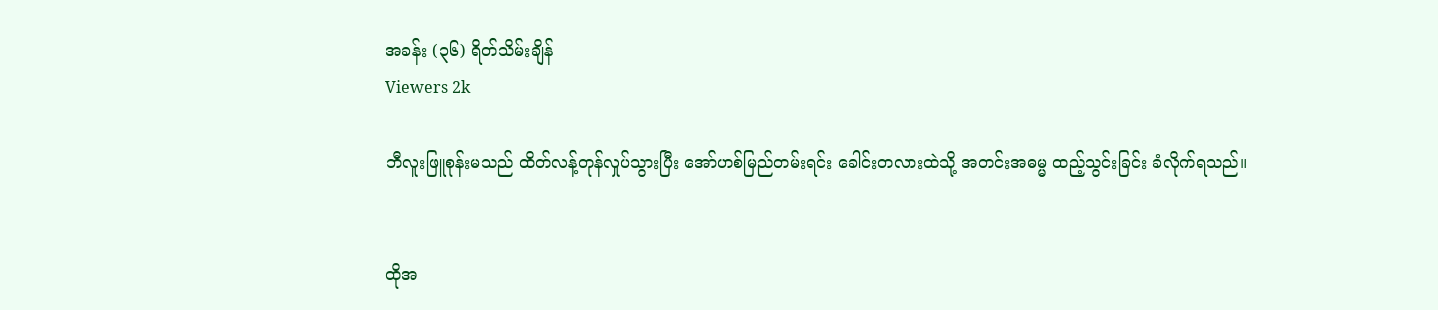အခန်း (၃၆) ရိတ်သိမ်းချိန်
Viewers 2k

ဘီလူးဖြူစုန်းမသည် ထိတ်လန့်တုန်လှုပ်သွားပြီး အော်ဟစ်မြည်တမ်းရင်း ခေါင်းတလားထဲသို့ အတင်းအဓမ္မ ထည့်သွင်းခြင်း ခံလိုက်ရသည်။


ထိုအ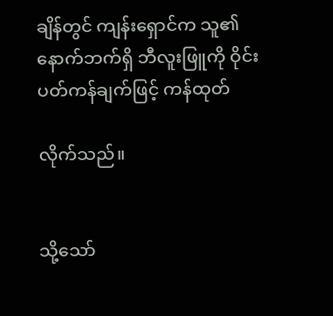ချိန်တွင် ကျန်းရှောင်က သူ၏နောက်ဘက်ရှိ ဘီလူးဖြူကို ဝိုင်းပတ်ကန်ချက်ဖြင့် ကန်ထုတ်

လိုက်သည်။


သို့သော်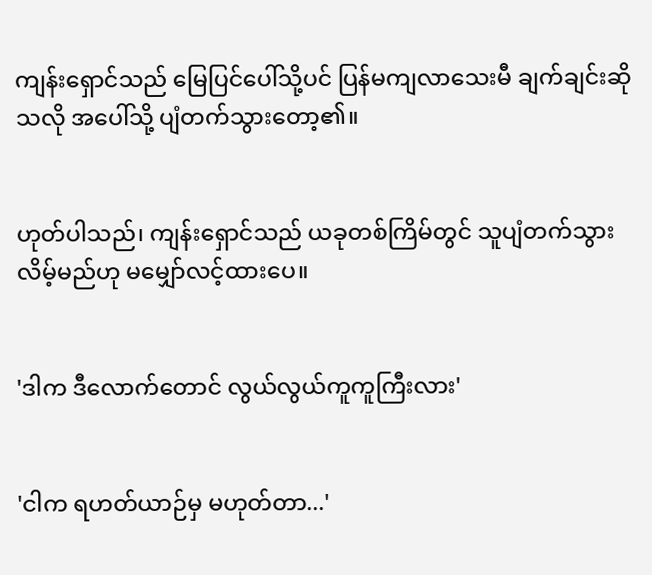ကျန်းရှောင်သည် မြေပြင်ပေါ်သို့ပင် ပြန်မကျလာသေးမီ ချက်ချင်းဆိုသလို အပေါ်သို့ ပျံတက်သွားတော့၏။


ဟုတ်ပါသည်၊ ကျန်းရှောင်သည် ယခုတစ်ကြိမ်တွင် သူပျံတက်သွားလိမ့်မည်ဟု မမျှော်လင့်ထားပေ။


'ဒါက ဒီလောက်တောင် လွယ်လွယ်ကူကူကြီးလား'


'ငါက ရဟတ်ယာဉ်မှ မဟုတ်တာ...'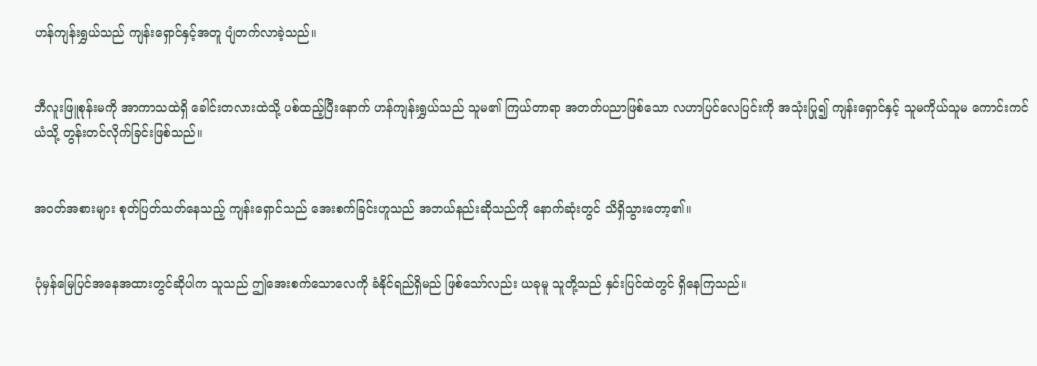ဟန်ကျန်းရွှယ်သည် ကျန်းရှောင်နှင့်အတူ ပျံတက်လာခဲ့သည်။


ဘီလူးဖြူစုန်းမကို အာကာသထဲရှိ ခေါင်းတလားထဲသို့ ပစ်ထည့်ပြီးနောက် ဟန်ကျန်းရွှယ်သည် သူမ၏ ကြယ်တာရာ အတတ်ပညာဖြစ်သော လဟာပြင်လေပြင်းကို အသုံးပြု၍ ကျန်းရှောင်နှင့် သူမကိုယ်သူမ ကောင်းကင်ယံသို့ တွန်းတင်လိုက်ခြင်းဖြစ်သည်။


အဝတ်အစားများ စုတ်ပြတ်သတ်နေသည့် ကျန်းရှောင်သည် အေးစက်ခြင်းဟူသည် အဘယ်နည်းဆိုသည်ကို နောက်ဆုံးတွင် သိရှိသွားတော့၏။


ပုံမှန်မြေပြင်အနေအထားတွင်ဆိုပါက သူသည် ဤအေးစက်သောလေကို ခံနိုင်ရည်ရှိမည် ဖြစ်သော်လည်း ယခုမူ သူတို့သည် နှင်းပြင်ထဲတွင် ရှိနေကြသည်။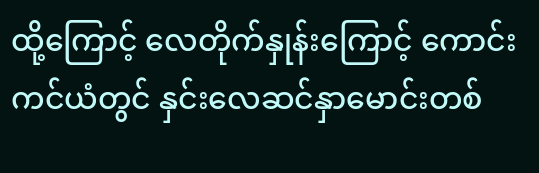ထို့ကြောင့် လေတိုက်နှုန်းကြောင့် ကောင်းကင်ယံတွင် နှင်းလေဆင်နှာမောင်းတစ်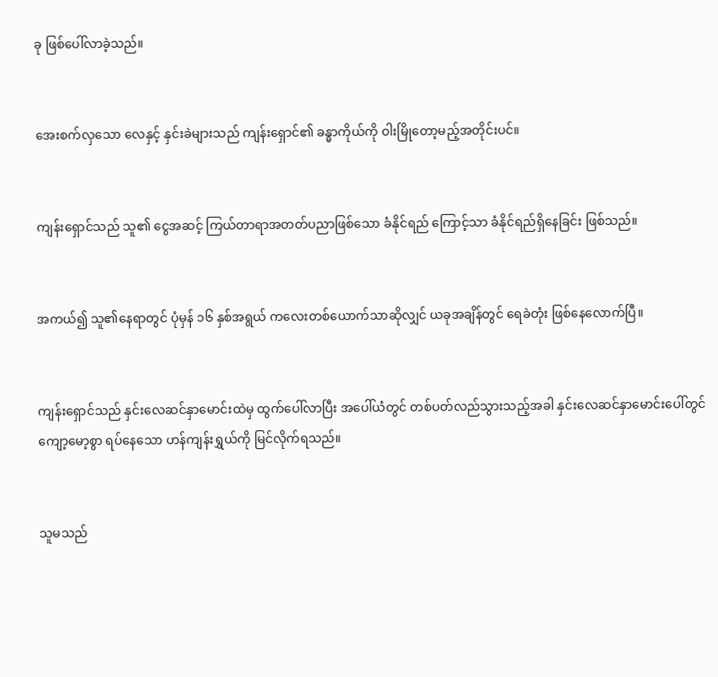ခု ဖြစ်ပေါ်လာခဲ့သည်။


အေးစက်လှသော လေနှင့် နှင်းခဲများသည် ကျန်းရှောင်၏ ခန္ဓာကိုယ်ကို ဝါးမြိုတော့မည့်အတိုင်းပင်။


ကျန်းရှောင်သည် သူ၏ ငွေအဆင့် ကြယ်တာရာအတတ်ပညာဖြစ်သော ခံနိုင်ရည် ကြောင့်သာ ခံနိုင်ရည်ရှိနေခြင်း ဖြစ်သည်။


အကယ်၍ သူ၏နေရာတွင် ပုံမှန် ၁၆ နှစ်အရွယ် ကလေးတစ်ယောက်သာဆိုလျှင် ယခုအချိန်တွင် ရေခဲတုံး ဖြစ်နေလောက်ပြီ။


ကျန်းရှောင်သည် နှင်းလေဆင်နှာမောင်းထဲမှ ထွက်ပေါ်လာပြီး အပေါ်ယံတွင် တစ်ပတ်လည်သွားသည့်အခါ နှင်းလေဆင်နှာမောင်းပေါ်တွင် ကျော့မော့စွာ ရပ်နေသော ဟန်ကျန်းရွှယ်ကို မြင်လိုက်ရသည်။


သူမသည်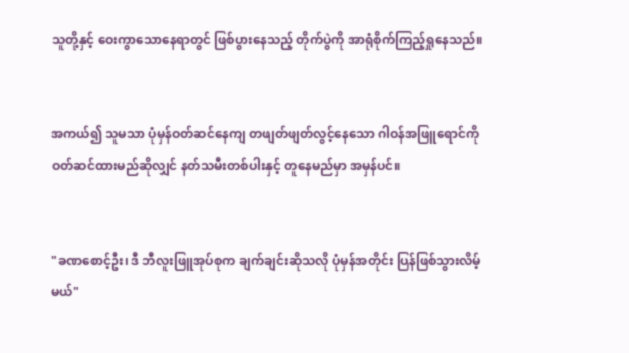သူတို့နှင့် ဝေးကွာသောနေရာတွင် ဖြစ်ပွားနေသည့် တိုက်ပွဲကို အာရုံစိုက်ကြည့်ရှုနေသည်။


အကယ်၍ သူမသာ ပုံမှန်ဝတ်ဆင်နေကျ တဖျတ်ဖျတ်လွင့်နေသော ဂါဝန်အဖြူရောင်ကို ဝတ်ဆင်ထားမည်ဆိုလျှင် နတ်သမီးတစ်ပါးနှင့် တူနေမည်မှာ အမှန်ပင်။


"ခဏစောင့်ဦး၊ ဒီ ဘီလူးဖြူအုပ်စုက ချက်ချင်းဆိုသလို ပုံမှန်အတိုင်း ပြန်ဖြစ်သွားလိမ့်မယ်"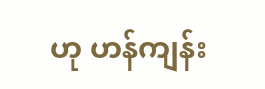ဟု ဟန်ကျန်း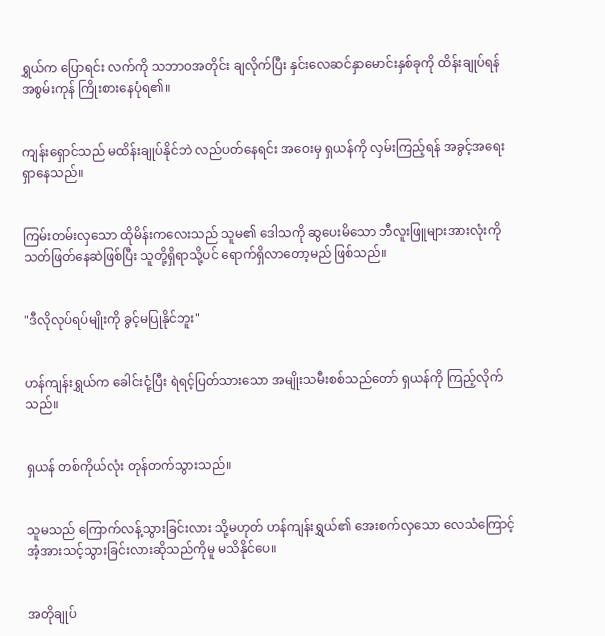ရွှယ်က ပြောရင်း လက်ကို သဘာဝအတိုင်း ချလိုက်ပြီး နှင်းလေဆင်နှာမောင်းနှစ်ခုကို ထိန်းချုပ်ရန် အစွမ်းကုန် ကြိုးစားနေပုံရ၏။


ကျန်းရှောင်သည် မထိန်းချုပ်နိုင်ဘဲ လည်ပတ်နေရင်း အဝေးမှ ရှယန်ကို လှမ်းကြည့်ရန် အခွင့်အရေးရှာနေသည်။


ကြမ်းတမ်းလှသော ထိုမိန်းကလေးသည် သူမ၏ ဒေါသကို ဆွပေးမိသော ဘီလူးဖြူများအားလုံးကို သတ်ဖြတ်နေဆဲဖြစ်ပြီး သူတို့ရှိရာသို့ပင် ရောက်ရှိလာတော့မည် ဖြစ်သည်။


"ဒီလိုလုပ်ရပ်မျိုးကို ခွင့်မပြုနိုင်ဘူး"


ဟန်ကျန်းရွှယ်က ခေါင်းငုံ့ပြီး ရဲရင့်ပြတ်သားသော အမျိုးသမီးစစ်သည်တော် ရှယန်ကို ကြည့်လိုက်သည်။


ရှယန် တစ်ကိုယ်လုံး တုန်တက်သွားသည်။


သူမသည် ကြောက်လန့်သွားခြင်းလား သို့မဟုတ် ဟန်ကျန်းရွှယ်၏ အေးစက်လှသော လေသံကြောင့် အံ့အားသင့်သွားခြင်းလားဆိုသည်ကိုမူ မသိနိုင်ပေ။


အတိုချုပ်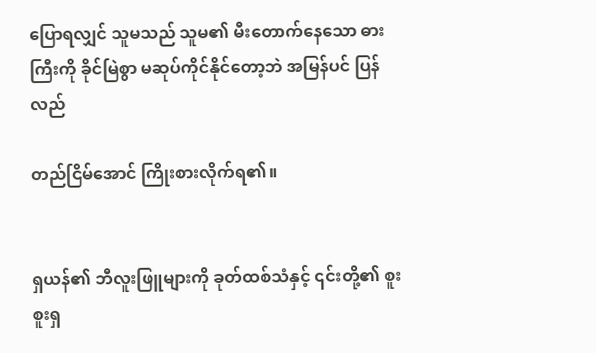ပြောရလျှင် သူမသည် သူမ၏ မီးတောက်နေသော ဓားကြီးကို ခိုင်မြဲစွာ မဆုပ်ကိုင်နိုင်တော့ဘဲ အမြန်ပင် ပြန်လည်

တည်ငြိမ်အောင် ကြိုးစားလိုက်ရ၏။


ရှယန်၏ ဘီလူးဖြူများကို ခုတ်ထစ်သံနှင့် ၎င်းတို့၏ စူးစူးရှ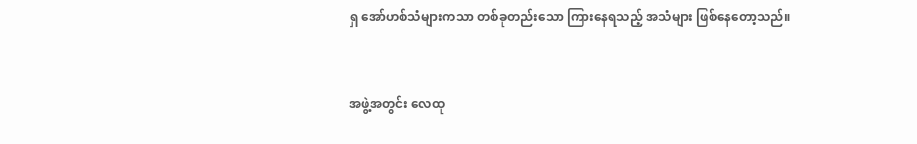ရှ အော်ဟစ်သံများကသာ တစ်ခုတည်းသော ကြားနေရသည့် အသံများ ဖြစ်နေတော့သည်။


အဖွဲ့အတွင်း လေထု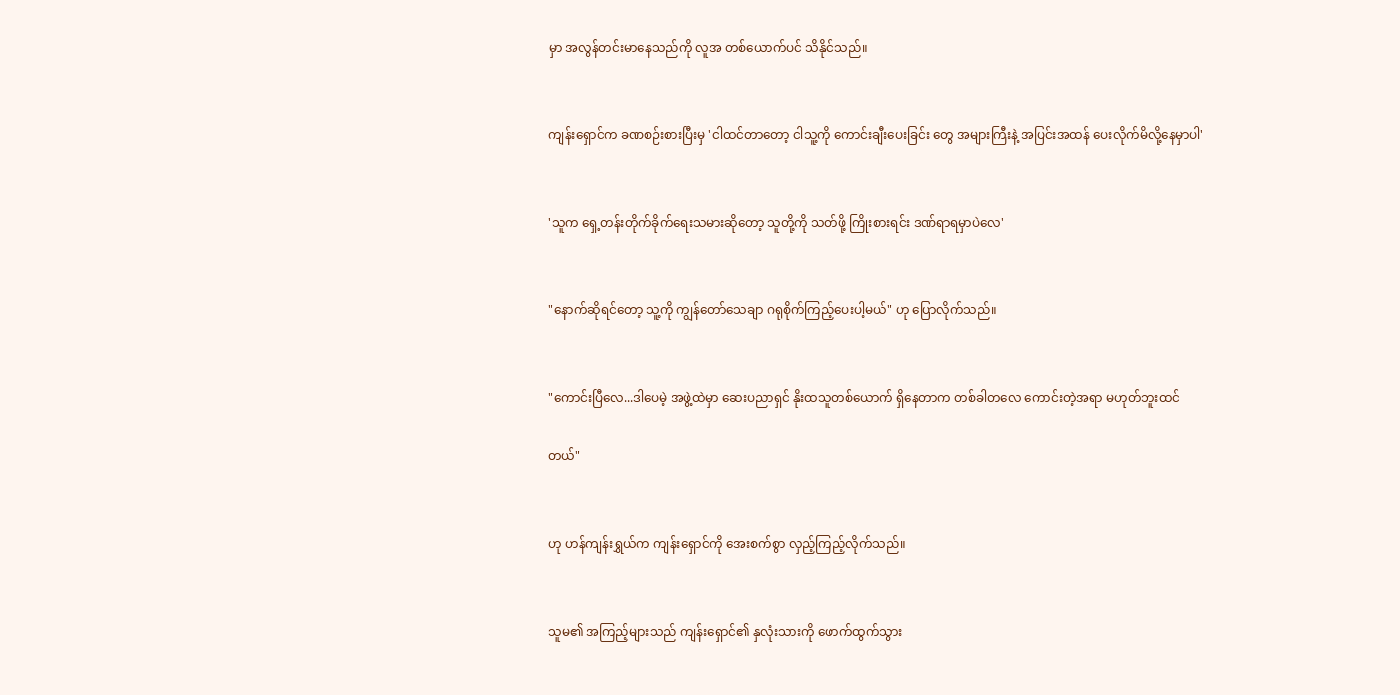မှာ အလွန်တင်းမာနေသည်ကို လူအ တစ်ယောက်ပင် သိနိုင်သည်။


ကျန်းရှောင်က ခဏစဉ်းစားပြီးမှ 'ငါထင်တာတော့ ငါသူ့ကို ကောင်းချီးပေးခြင်း တွေ အများကြီးနဲ့ အပြင်းအထန် ပေးလိုက်မိလို့နေမှာပါ'


'သူက ရှေ့တန်းတိုက်ခိုက်ရေးသမားဆိုတော့ သူတို့ကို သတ်ဖို့ ကြိုးစားရင်း ဒဏ်ရာရမှာပဲလေ'


"နောက်ဆိုရင်တော့ သူ့ကို ကျွန်တော်သေချာ ဂရုစိုက်ကြည့်ပေးပါ့မယ်" ဟု ပြောလိုက်သည်။


"ကောင်းပြီလေ...ဒါပေမဲ့ အဖွဲ့ထဲမှာ ဆေးပညာရှင် နိုးထသူတစ်ယောက် ရှိနေတာက တစ်ခါတလေ ကောင်းတဲ့အရာ မဟုတ်ဘူးထင်

တယ်"


ဟု ဟန်ကျန်းရွှယ်က ကျန်းရှောင်ကို အေးစက်စွာ လှည့်ကြည့်လိုက်သည်။


သူမ၏ အကြည့်များသည် ကျန်းရှောင်၏ နှလုံးသားကို ဖောက်ထွက်သွား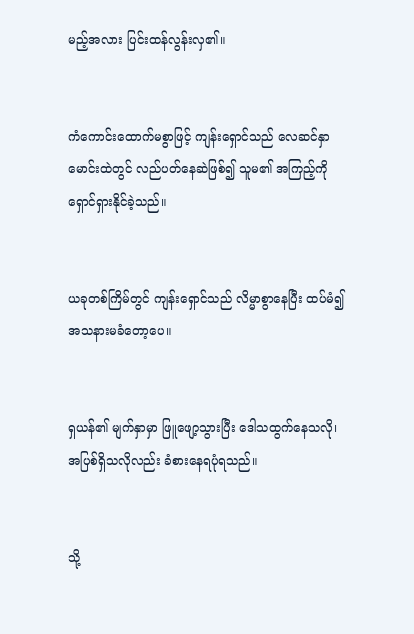မည့်အလား ပြင်းထန်လွန်းလှ၏။


ကံကောင်းထောက်မစွာဖြင့် ကျန်းရှောင်သည် လေဆင်နှာမောင်းထဲတွင် လည်ပတ်နေဆဲဖြစ်၍ သူမ၏ အကြည့်ကို ရှောင်ရှားနိုင်ခဲ့သည်။


ယခုတစ်ကြိမ်တွင် ကျန်းရှောင်သည် လိမ္မာစွာနေပြီး ထပ်မံ၍ အသနားမခံတော့ပေ။


ရှယန်၏ မျက်နှာမှာ ဖြူဖျော့သွားပြီး ဒေါသထွက်နေသလို၊ အပြစ်ရှိသလိုလည်း ခံစားနေရပုံရသည်။


သို့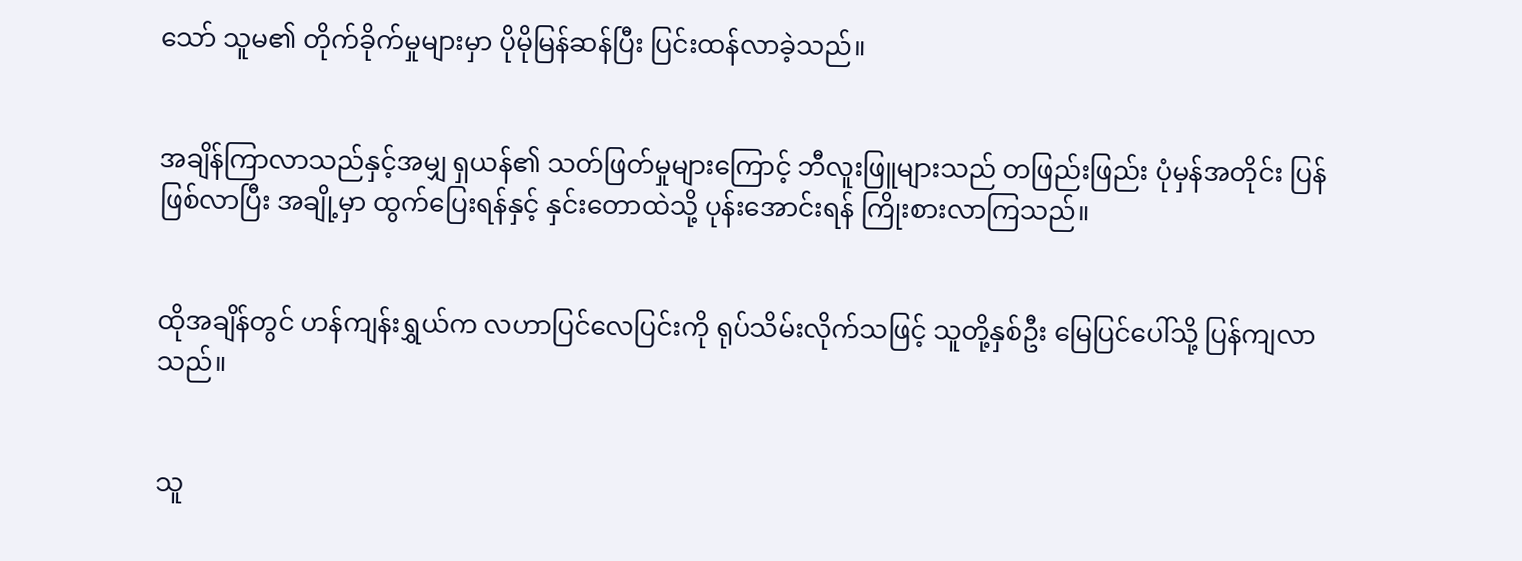သော် သူမ၏ တိုက်ခိုက်မှုများမှာ ပိုမိုမြန်ဆန်ပြီး ပြင်းထန်လာခဲ့သည်။


အချိန်ကြာလာသည်နှင့်အမျှ ရှယန်၏ သတ်ဖြတ်မှုများကြောင့် ဘီလူးဖြူများသည် တဖြည်းဖြည်း ပုံမှန်အတိုင်း ပြန်ဖြစ်လာပြီး အချို့မှာ ထွက်ပြေးရန်နှင့် နှင်းတောထဲသို့ ပုန်းအောင်းရန် ကြိုးစားလာကြသည်။


ထိုအချိန်တွင် ဟန်ကျန်းရွှယ်က လဟာပြင်လေပြင်းကို ရုပ်သိမ်းလိုက်သဖြင့် သူတို့နှစ်ဦး မြေပြင်ပေါ်သို့ ပြန်ကျလာသည်။


သူ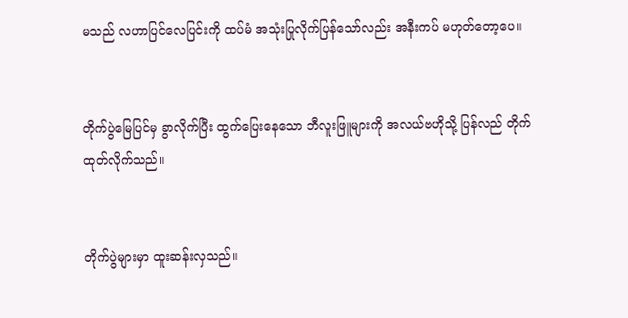မသည် လဟာပြင်လေပြင်းကို ထပ်မံ အသုံးပြုလိုက်ပြန်သော်လည်း အနီးကပ် မဟုတ်တော့ပေ။


တိုက်ပွဲမြေပြင်မှ ခွာလိုက်ပြီး ထွက်ပြေးနေသော ဘီလူးဖြူများကို အလယ်ဗဟိုသို့ ပြန်လည် တိုက်ထုတ်လိုက်သည်။


တိုက်ပွဲများမှာ ထူးဆန်းလှသည်။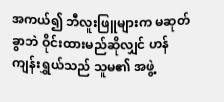အကယ်၍ ဘီလူးဖြူများက မဆုတ်ခွာဘဲ ဝိုင်းထားမည်ဆိုလျှင် ဟန်ကျန်းရွှယ်သည် သူမ၏ အဖွဲ့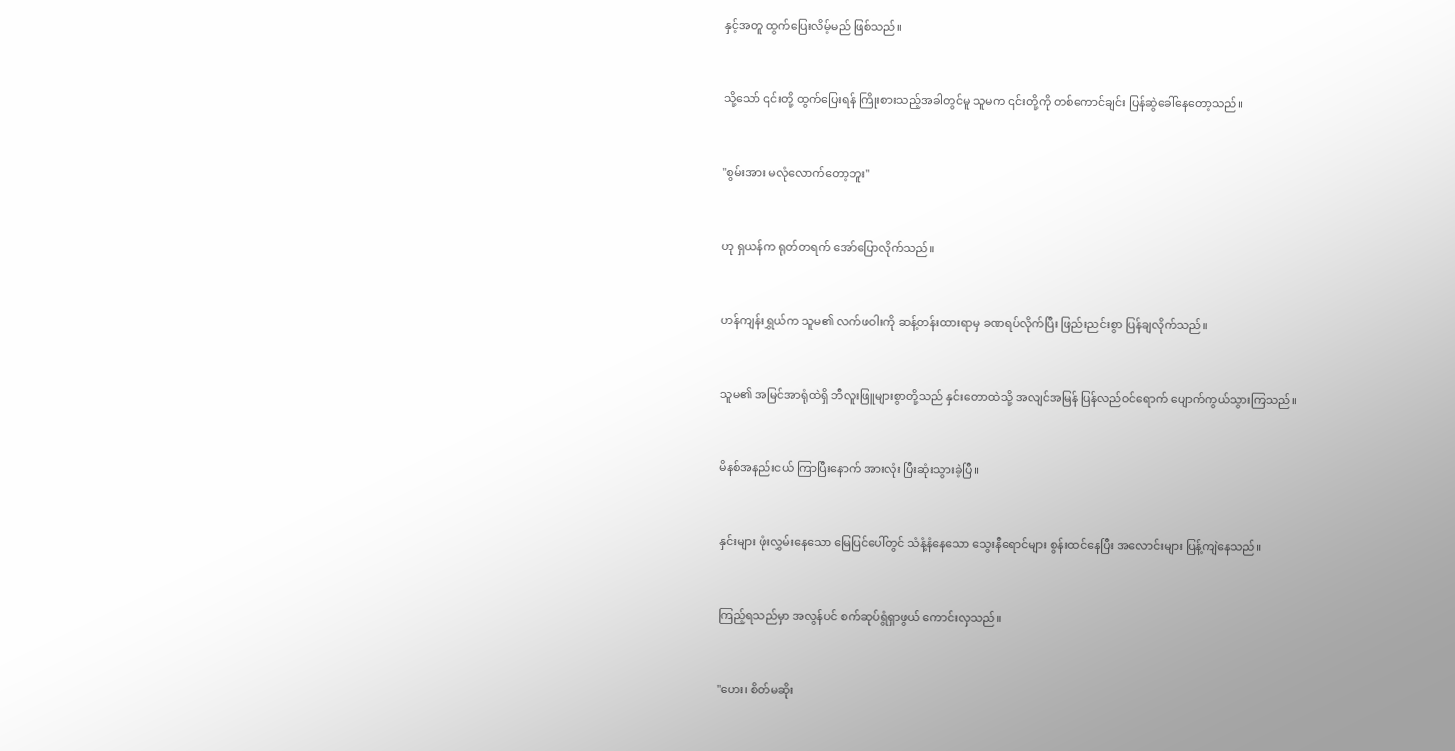နှင့်အတူ ထွက်ပြေးလိမ့်မည် ဖြစ်သည်။


သို့သော် ၎င်းတို့ ထွက်ပြေးရန် ကြိုးစားသည့်အခါတွင်မူ သူမက ၎င်းတို့ကို တစ်ကောင်ချင်း ပြန်ဆွဲခေါ်နေတော့သည်။


"စွမ်းအား မလုံလောက်တော့ဘူး"


ဟု ရှယန်က ရုတ်တရက် အော်ပြောလိုက်သည်။


ဟန်ကျန်းရွှယ်က သူမ၏ လက်ဖဝါးကို ဆန့်တန်းထားရာမှ ခဏရပ်လိုက်ပြီး ဖြည်းညင်းစွာ ပြန်ချလိုက်သည်။


သူမ၏ အမြင်အာရုံထဲရှိ ဘီလူးဖြူများစွာတို့သည် နှင်းတောထဲသို့ အလျင်အမြန် ပြန်လည်ဝင်ရောက် ပျောက်ကွယ်သွားကြသည်။


မိနစ်အနည်းငယ် ကြာပြီးနောက် အားလုံး ပြီးဆုံးသွားခဲ့ပြီ။


နှင်းများ ဖုံးလွှမ်းနေသော မြေပြင်ပေါ်တွင် သံနံ့နံနေသော သွေးနီရောင်များ စွန်းထင်နေပြီး အလောင်းများ ပြန့်ကျဲနေသည်။


ကြည့်ရသည်မှာ အလွန်ပင် စက်ဆုပ်ရွံရှာဖွယ် ကောင်းလှသည်။


"ဟေး၊ စိတ်မဆိုး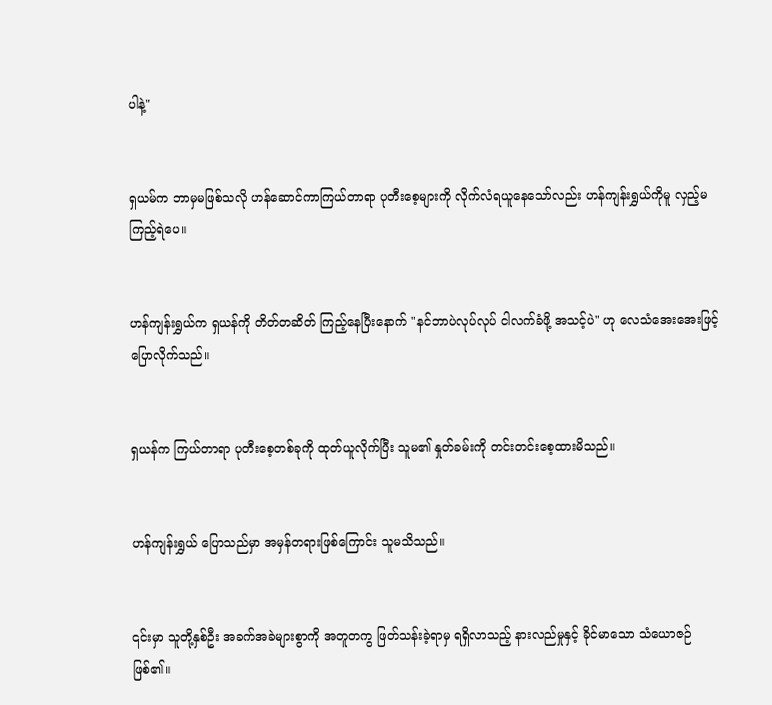ပါနဲ့"


ရှယမ်က ဘာမှမဖြစ်သလို ဟန်ဆောင်ကာကြယ်တာရာ ပုတီးစေ့များကို လိုက်လံရယူနေသော်လည်း ဟန်ကျန်းရွှယ်ကိုမူ လှည့်မကြည့်ရဲပေ။


ဟန်ကျန်းရွှယ်က ရှယန်ကို တိတ်တဆိတ် ကြည့်နေပြီးနောက် "နင်ဘာပဲလုပ်လုပ် ငါလက်ခံဖို့ အသင့်ပဲ" ဟု လေသံအေးအေးဖြင့် ပြောလိုက်သည်။


ရှယန်က ကြယ်တာရာ ပုတီးစေ့တစ်ခုကို ထုတ်ယူလိုက်ပြီး သူမ၏ နှုတ်ခမ်းကို တင်းတင်းစေ့ထားမိသည်။


ဟန်ကျန်းရွှယ် ပြောသည်မှာ အမှန်တရားဖြစ်ကြောင်း သူမသိသည်။


၎င်းမှာ သူတို့နှစ်ဦး အခက်အခဲများစွာကို အတူတကွ ဖြတ်သန်းခဲ့ရာမှ ရရှိလာသည့် နားလည်မှုနှင့် ခိုင်မာသော သံယောဇဉ်ဖြစ်၏။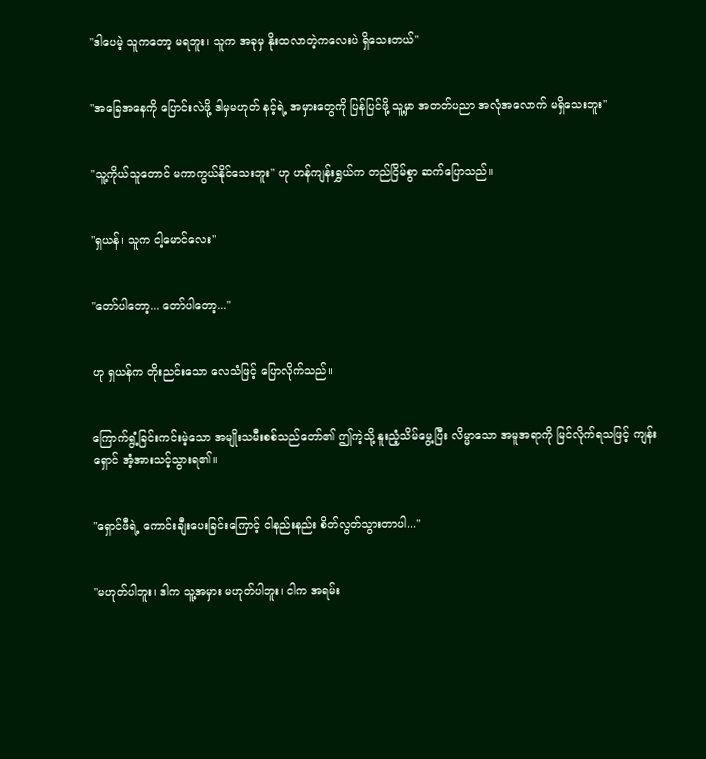"ဒါပေမဲ့ သူကတော့ မရဘူး၊ သူက အခုမှ နိုးထလာတဲ့ကလေးပဲ ရှိသေးတယ်"


"အခြေအနေကို ပြောင်းလဲဖို့ ဒါမှမဟုတ် နင့်ရဲ့ အမှားတွေကို ပြန်ပြင်ဖို့ သူ့မှာ အတတ်ပညာ အလုံအလောက် မရှိသေးဘူး"


"သူ့ကိုယ်သူတောင် မကာကွယ်နိုင်သေးဘူး" ဟု ဟန်ကျန်းရွှယ်က တည်ငြိမ်စွာ ဆက်ပြောသည်။


"ရှယန်၊ သူက ငါ့မောင်လေး"


"တော်ပါတော့... တော်ပါတော့..."


ဟု ရှယန်က တိုးညင်းသော လေသံဖြင့် ပြောလိုက်သည်။


ကြောက်ရွံ့ခြင်းကင်းမဲ့သော အမျိုးသမီးစစ်သည်တော်၏ ဤကဲ့သို့ နူးညံ့သိမ်မွေ့ပြီး လိမ္မာသော အမူအရာကို မြင်လိုက်ရသဖြင့် ကျန်းရှောင် အံ့အားသင့်သွားရ၏။


"ရှောင်ဖီရဲ့ ကောင်းချီးပေးခြင်းကြောင့် ငါနည်းနည်း စိတ်လွတ်သွားတာပါ..."


"မဟုတ်ပါဘူး၊ ဒါက သူ့အမှား မဟုတ်ပါဘူး၊ ငါက အရမ်း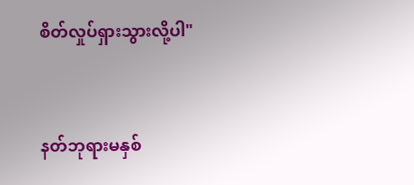စိတ်လှုပ်ရှားသွားလို့ပါ"


နတ်ဘုရားမနှစ်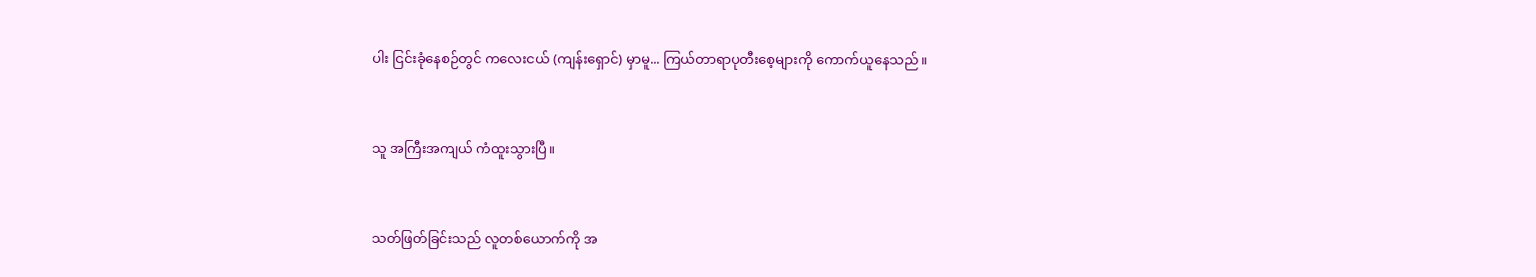ပါး ငြင်းခုံနေစဉ်တွင် ကလေးငယ် (ကျန်းရှောင်) မှာမူ... ကြယ်တာရာပုတီးစေ့များကို ကောက်ယူနေသည်။


သူ အကြီးအကျယ် ကံထူးသွားပြီ။


သတ်ဖြတ်ခြင်းသည် လူတစ်ယောက်ကို အ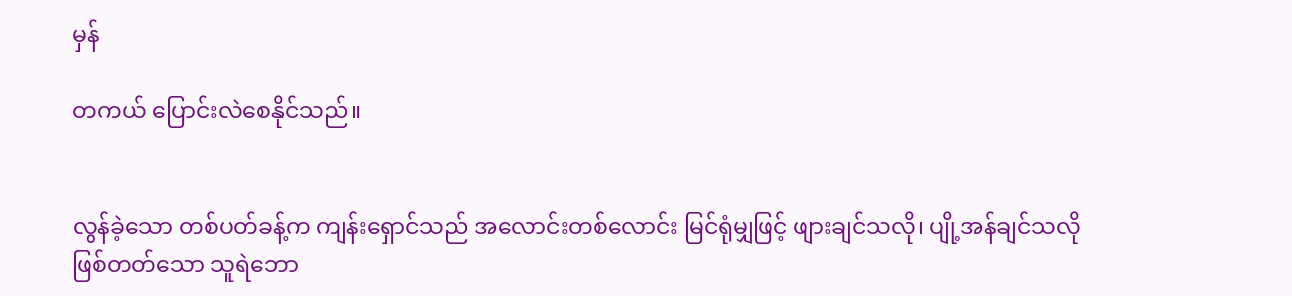မှန်

တကယ် ပြောင်းလဲစေနိုင်သည်။


လွန်ခဲ့သော တစ်ပတ်ခန့်က ကျန်းရှောင်သည် အလောင်းတစ်လောင်း မြင်ရုံမျှဖြင့် ဖျားချင်သလို၊ ပျို့အန်ချင်သလို ဖြစ်တတ်သော သူရဲဘော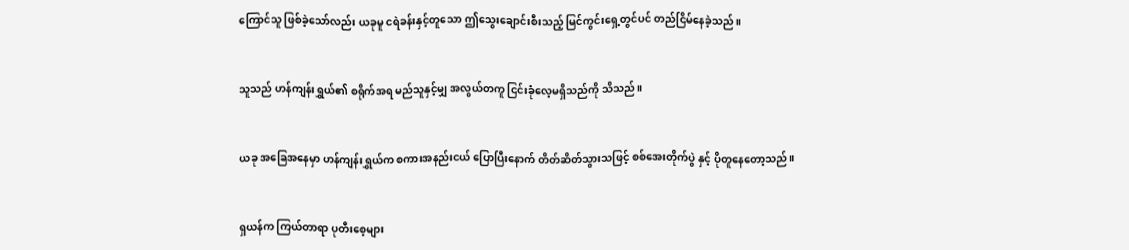ကြောင်သူ ဖြစ်ခဲ့သော်လည်း ယခုမူ ငရဲခန်းနှင့်တူသော ဤသွေးချောင်းစီးသည့် မြင်ကွင်းရှေ့တွင်ပင် တည်ငြိမ်နေခဲ့သည်။


သူသည် ဟန်ကျန်းရွှယ်၏ စရိုက်အရ မည်သူနှင့်မျှ အလွယ်တကူ ငြင်းခုံလေ့မရှိသည်ကို သိသည်။


ယခု အခြေအနေမှာ ဟန်ကျန်းရွှယ်က စကားအနည်းငယ် ပြောပြီးနောက် တိတ်ဆိတ်သွားသဖြင့် စစ်အေးတိုက်ပွဲ နှင့် ပိုတူနေတော့သည်။


ရှယန်က ကြယ်တာရာ ပုတီးစေ့များ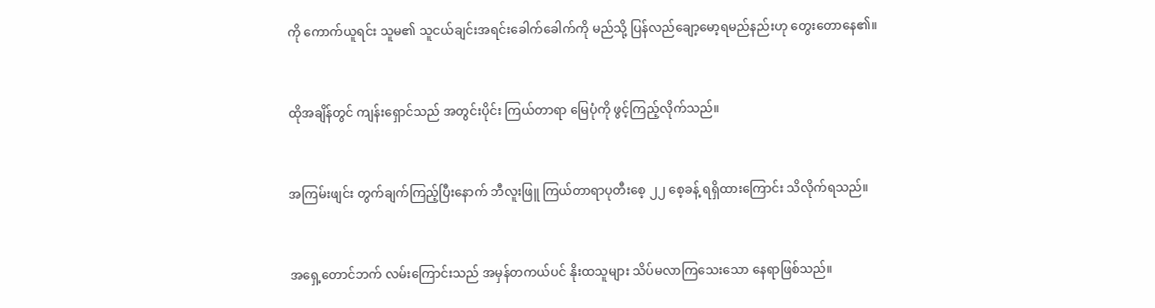ကို ကောက်ယူရင်း သူမ၏ သူငယ်ချင်းအရင်းခေါက်ခေါက်ကို မည်သို့ ပြန်လည်ချော့မော့ရမည်နည်းဟု တွေးတောနေ၏။


ထိုအချိန်တွင် ကျန်းရှောင်သည် အတွင်းပိုင်း ကြယ်တာရာ မြေပုံကို ဖွင့်ကြည့်လိုက်သည်။


အကြမ်းဖျင်း တွက်ချက်ကြည့်ပြီးနောက် ဘီလူးဖြူ ကြယ်တာရာပုတီးစေ့ ၂၂ စေ့ခန့် ရရှိထားကြောင်း သိလိုက်ရသည်။


အရှေ့တောင်ဘက် လမ်းကြောင်းသည် အမှန်တကယ်ပင် နိုးထသူများ သိပ်မလာကြသေးသော နေရာဖြစ်သည်။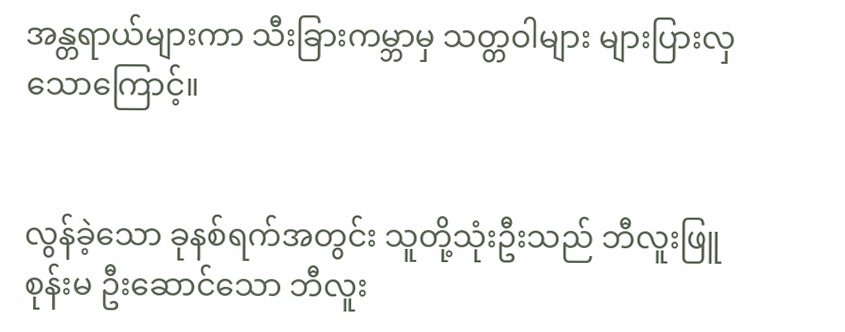အန္တရာယ်များကာ သီးခြားကမ္ဘာမှ သတ္တဝါများ များပြားလှသောကြောင့်။


လွန်ခဲ့သော ခုနစ်ရက်အတွင်း သူတို့သုံးဦးသည် ဘီလူးဖြူစုန်းမ ဦးဆောင်သော ဘီလူး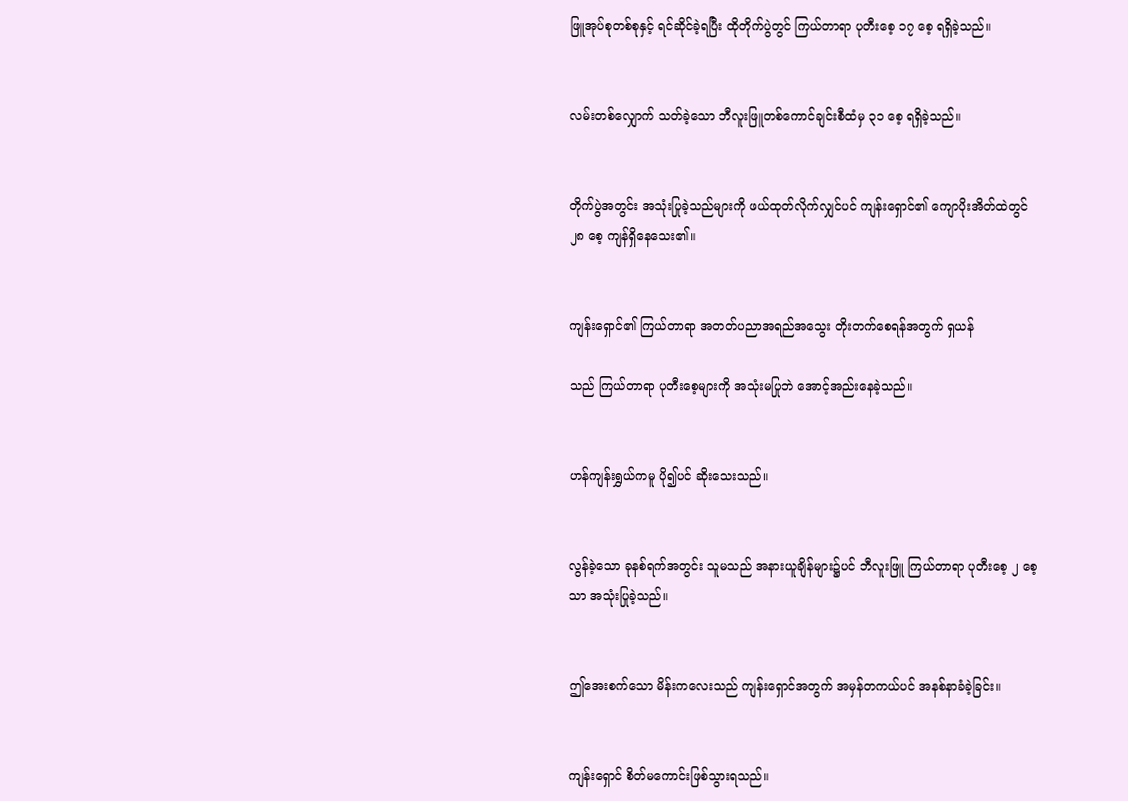ဖြူအုပ်စုတစ်စုနှင့် ရင်ဆိုင်ခဲ့ရပြီး ထိုတိုက်ပွဲတွင် ကြယ်တာရာ ပုတီးစေ့ ၁၇ စေ့ ရရှိခဲ့သည်။


လမ်းတစ်လျှောက် သတ်ခဲ့သော ဘီလူးဖြူတစ်ကောင်ချင်းစီထံမှ ၃၁ စေ့ ရရှိခဲ့သည်။


တိုက်ပွဲအတွင်း အသုံးပြုခဲ့သည်များကို ဖယ်ထုတ်လိုက်လျှင်ပင် ကျန်းရှောင်၏ ကျောပိုးအိတ်ထဲတွင် ၂၈ စေ့ ကျန်ရှိနေသေး၏။


ကျန်းရှောင်၏ ကြယ်တာရာ အတတ်ပညာအရည်အသွေး တိုးတက်စေရန်အတွက် ရှယန်

သည် ကြယ်တာရာ ပုတီးစေ့များကို အသုံးမပြုဘဲ အောင့်အည်းနေခဲ့သည်။


ဟန်ကျန်းရွှယ်ကမူ ပို၍ပင် ဆိုးသေးသည်။


လွန်ခဲ့သော ခုနစ်ရက်အတွင်း သူမသည် အနားယူချိန်များ၌ပင် ဘီလူးဖြူ ကြယ်တာရာ ပုတီးစေ့ ၂ စေ့သာ အသုံးပြုခဲ့သည်။


ဤအေးစက်သော မိန်းကလေးသည် ကျန်းရှောင်အတွက် အမှန်တကယ်ပင် အနစ်နာခံခဲ့ခြင်း။


ကျန်းရှောင် စိတ်မကောင်းဖြစ်သွားရသည်။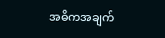အဓိကအချက်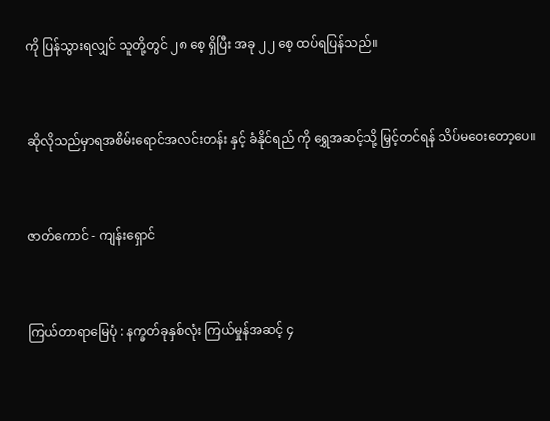ကို ပြန်သွားရလျှင် သူတို့တွင် ၂၈ စေ့ ရှိပြီး အခု ၂၂ စေ့ ထပ်ရပြန်သည်။


ဆိုလိုသည်မှာရအစိမ်းရောင်အလင်းတန်း နှင့် ခံနိုင်ရည် ကို ရွှေအဆင့်သို့ မြှင့်တင်ရန် သိပ်မဝေးတော့ပေ။


ဇာတ်ကောင် - ကျန်းရှောင်


ကြယ်တာရာမြေပုံ : နက္ခတ်ခုနှစ်လုံး ကြယ်မှုန်အဆင့် ၄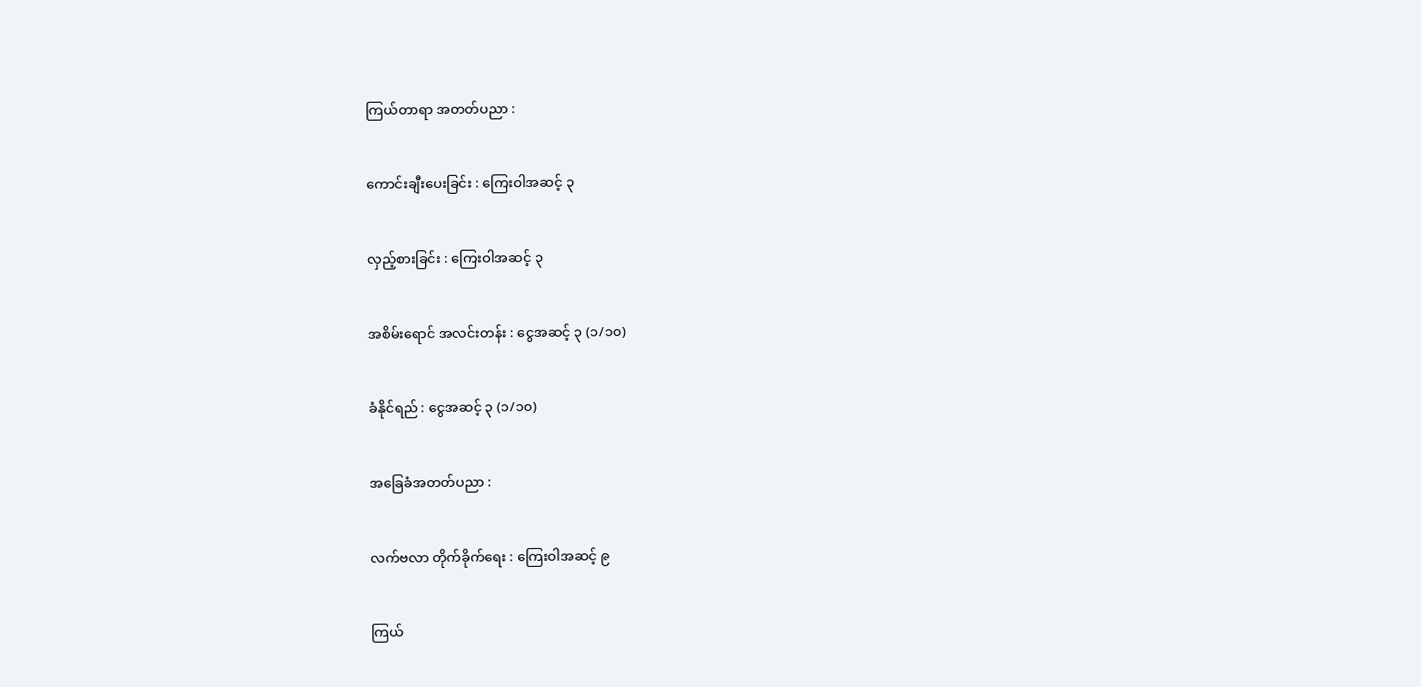ကြယ်တာရာ အတတ်ပညာ :


ကောင်းချီးပေးခြင်း : ကြေးဝါအဆင့် ၃


လှည့်စားခြင်း : ကြေးဝါအဆင့် ၃


အစိမ်းရောင် အလင်းတန်း : ငွေအဆင့် ၃ (၁/၁၀)


ခံနိုင်ရည် : ငွေအဆင့် ၃ (၁/၁၀)


အခြေခံအတတ်ပညာ :


လက်ဗလာ တိုက်ခိုက်ရေး : ကြေးဝါအဆင့် ၉


ကြယ်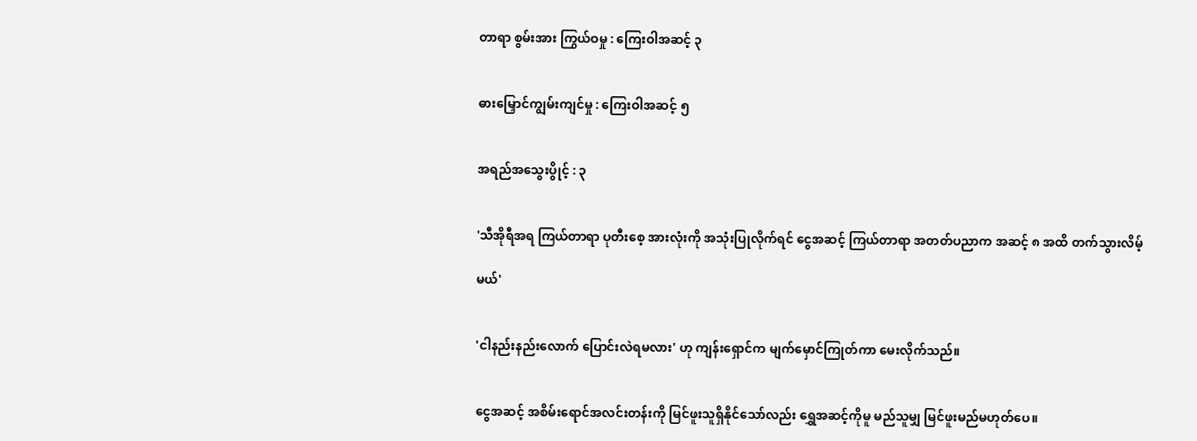တာရာ စွမ်းအား ကြွယ်ဝမှု : ကြေးဝါအဆင့် ၃


ဓားမြှောင်ကျွမ်းကျင်မှု : ကြေးဝါအဆင့် ၅


အရည်အသွေးပွိုင့် : ၃


'သီအိုရီအရ ကြယ်တာရာ ပုတီးစေ့ အားလုံးကို အသုံးပြုလိုက်ရင် ငွေအဆင့် ကြယ်တာရာ အတတ်ပညာက အဆင့် ၈ အထိ တက်သွားလိမ့်

မယ်'


'ငါနည်းနည်းလောက် ပြောင်းလဲရမလား' ဟု ကျန်းရှောင်က မျက်မှောင်ကြုတ်ကာ မေးလိုက်သည်။


ငွေအဆင့် အစိမ်းရောင်အလင်းတန်းကို မြင်ဖူးသူရှိနိုင်သော်လည်း ရွှေအဆင့်ကိုမူ မည်သူမျှ မြင်ဖူးမည်မဟုတ်ပေ။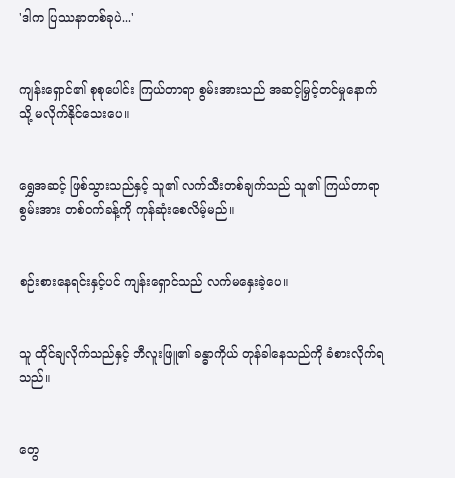'ဒါက ပြဿနာတစ်ခုပဲ...'


ကျန်းရှောင်၏ စုစုပေါင်း ကြယ်တာရာ စွမ်းအားသည် အဆင့်မြှင့်တင်မှုနောက်သို့ မလိုက်နိုင်သေးပေ။


ရွှေအဆင့် ဖြစ်သွားသည်နှင့် သူ၏ လက်သီးတစ်ချက်သည် သူ၏ ကြယ်တာရာ စွမ်းအား တစ်ဝက်ခန့်ကို ကုန်ဆုံးစေလိမ့်မည်။


စဉ်းစားနေရင်းနှင့်ပင် ကျန်းရှောင်သည် လက်မနှေးခဲ့ပေ။


သူ ထိုင်ချလိုက်သည်နှင့် ဘီလူးဖြူ၏ ခန္ဓာကိုယ် တုန်ခါနေသည်ကို ခံစားလိုက်ရသည်။


တွေ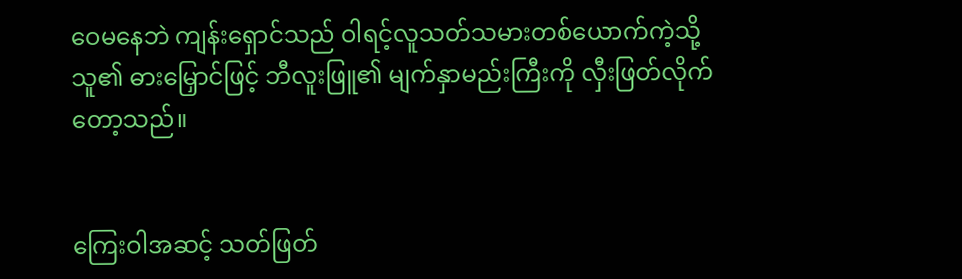ဝေမနေဘဲ ကျန်းရှောင်သည် ဝါရင့်လူသတ်သမားတစ်ယောက်ကဲ့သို့ သူ၏ ဓားမြှောင်ဖြင့် ဘီလူးဖြူ၏ မျက်နှာမည်းကြီးကို လှီးဖြတ်လိုက်တော့သည်။


ကြေးဝါအဆင့် သတ်ဖြတ်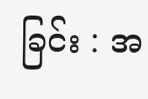ခြင်း : အ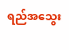ရည်အသွေး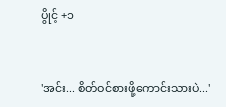ပွိုင့် +၁


'အင်း... စိတ်ဝင်စားဖို့ကောင်းသားပဲ...'